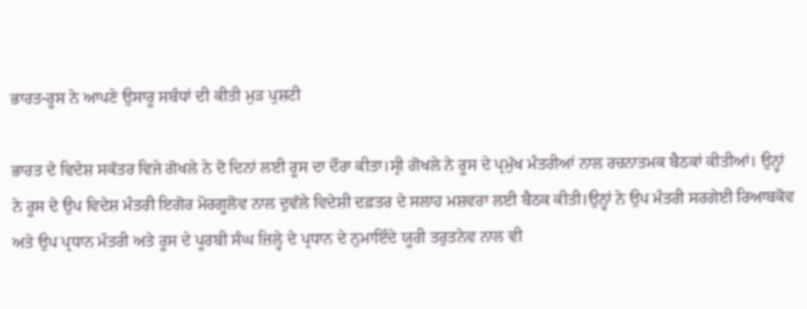ਭਾਰਤ-ਰੂਸ ਨੇ ਆਪਣੇ ਉਸਾਰੂ ਸਬੰਧਾਂ ਦੀ ਕੀਤੀ ਮੁੜ ਪੁਸ਼ਟੀ

ਭਾਰਤ ਦੇ ਵਿਦੇਸ਼ ਸਕੱਤਰ ਵਿਜੇ ਗੋਖਲੇ ਨੇ ਦੋ ਦਿਨਾਂ ਲਈ ਰੂਸ ਦਾ ਦੌਰਾ ਕੀਤਾ।ਸ੍ਰੀ ਗੋਖਲੇ ਨੇ ਰੂਸ ਦੇ ਪ੍ਰਮੁੱਖ ਮੰਤਰੀਆਂ ਨਾਲ ਰਚਨਾਤਮਕ ਬੈਠਕਾਂ ਕੀਤੀਆਂ। ਉਨ੍ਹਾਂ ਨੇ ਰੂਸ ਦੇ ਉਪ ਵਿਦੇਸ਼ ਮੰਤਰੀ ਇਗੋਰ ਮੋਰਗੂਲੋਵ ਨਾਲ ਦੁਵੱਲੇ ਵਿਦੇਸ਼ੀ ਦਫ਼ਤਰ ਦੇ ਸਲਾਹ ਮਸ਼ਵਰਾ ਲਈ ਬੈਠਕ ਕੀਤੀ।ਉਨ੍ਹਾਂ ਨੇ ਉਪ ਮੰਤਰੀ ਸਰਗੇਈ ਰਿਆਬਕੋਵ ਅਤੇ ਉਪ ਪ੍ਰਧਾਨ ਮੰਤਰੀ ਅਤੇ ਰੂਸ ਦੇ ਪੂਰਬੀ ਸੰਘ ਜ਼ਿਲ੍ਹੇ ਦੇ ਪ੍ਰਧਾਨ ਦੇ ਨੁਮਾਇੰਦੇ ਯੂਰੀ ਤਰੁਤਨੇਵ ਨਾਲ ਵੀ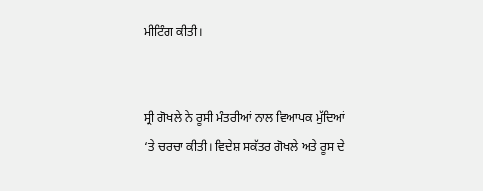ਮੀਟਿੰਗ ਕੀਤੀ।


ਸ੍ਰੀ ਗੋਖਲੇ ਨੇ ਰੂਸੀ ਮੰਤਰੀਆਂ ਨਾਲ ਵਿਆਪਕ ਮੁੱਦਿਆਂ ‘ਤੇ ਚਰਚਾ ਕੀਤੀ। ਵਿਦੇਸ਼ ਸਕੱਤਰ ਗੋਖਲੇ ਅਤੇ ਰੂਸ ਦੇ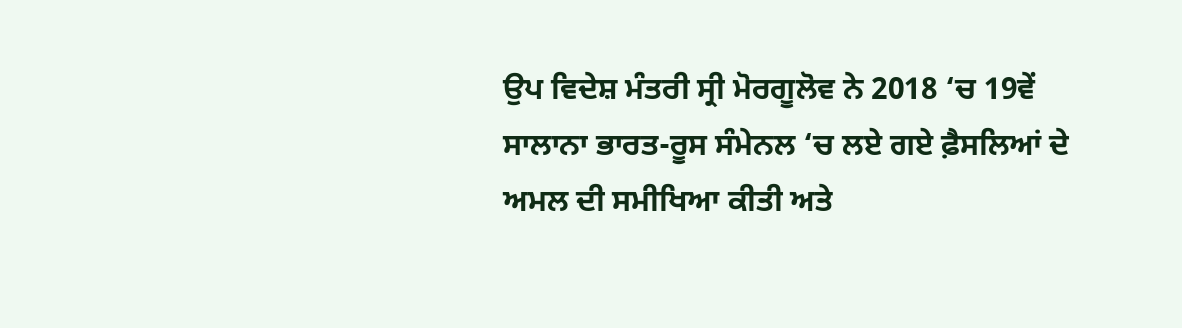ਉਪ ਵਿਦੇਸ਼ ਮੰਤਰੀ ਸ੍ਰੀ ਮੋਰਗੂਲੋਵ ਨੇ 2018 ‘ਚ 19ਵੇਂ ਸਾਲਾਨਾ ਭਾਰਤ-ਰੂਸ ਸੰਮੇਨਲ ‘ਚ ਲਏ ਗਏ ਫ਼ੈਸਲਿਆਂ ਦੇ ਅਮਲ ਦੀ ਸਮੀਖਿਆ ਕੀਤੀ ਅਤੇ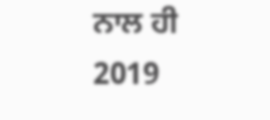ਨਾਲ ਹੀ 2019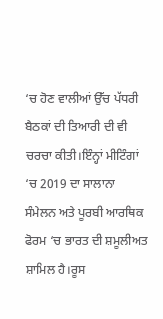‘ਚ ਹੋਣ ਵਾਲੀਆਂ ਉੱਚ ਪੱਧਰੀ ਬੈਠਕਾਂ ਦੀ ਤਿਆਰੀ ਦੀ ਵੀ ਚਰਚਾ ਕੀਤੀ।ਇੰਨ੍ਹਾਂ ਮੀਟਿੰਗਾਂ ‘ਚ 2019 ਦਾ ਸਾਲਾਨਾ ਸੰਮੇਲਨ ਅਤੇ ਪੂਰਬੀ ਆਰਥਿਕ ਫੋਰਮ ‘ਚ ਭਾਰਤ ਦੀ ਸ਼ਮੂਲੀਅਤ ਸ਼ਾਮਿਲ ਹੈ।ਰੂਸ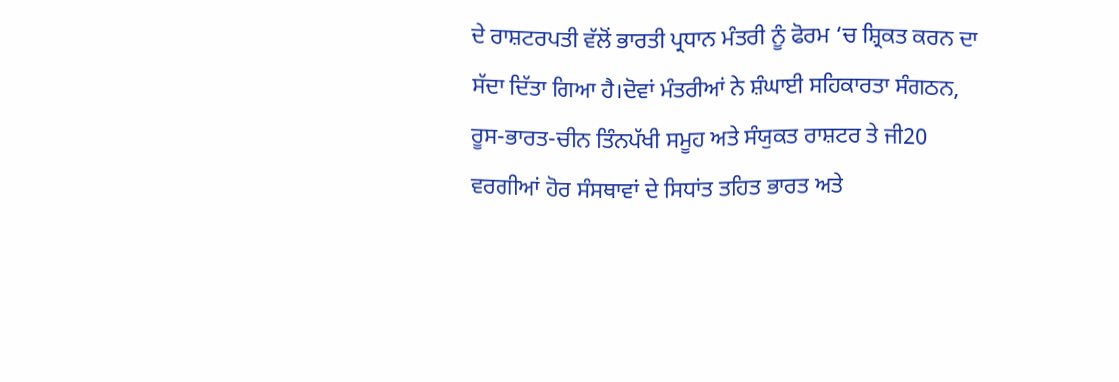ਦੇ ਰਾਸ਼ਟਰਪਤੀ ਵੱਲੋਂ ਭਾਰਤੀ ਪ੍ਰਧਾਨ ਮੰਤਰੀ ਨੂੰ ਫੋਰਮ ‘ਚ ਸ਼੍ਰਿਕਤ ਕਰਨ ਦਾ ਸੱਦਾ ਦਿੱਤਾ ਗਿਆ ਹੈ।ਦੋਵਾਂ ਮੰਤਰੀਆਂ ਨੇ ਸ਼ੰਘਾਈ ਸਹਿਕਾਰਤਾ ਸੰਗਠਨ, ਰੂਸ-ਭਾਰਤ-ਚੀਨ ਤਿੰਨਪੱਖੀ ਸਮੂਹ ਅਤੇ ਸੰਯੁਕਤ ਰਾਸ਼ਟਰ ਤੇ ਜੀ20 ਵਰਗੀਆਂ ਹੋਰ ਸੰਸਥਾਵਾਂ ਦੇ ਸਿਧਾਂਤ ਤਹਿਤ ਭਾਰਤ ਅਤੇ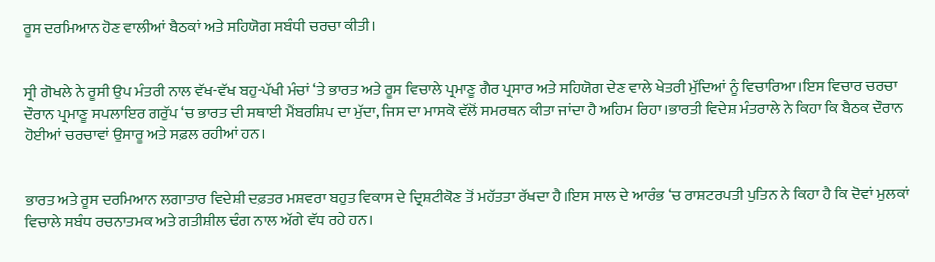ਰੂਸ ਦਰਮਿਆਨ ਹੋਣ ਵਾਲੀਆਂ ਬੈਠਕਾਂ ਅਤੇ ਸਹਿਯੋਗ ਸਬੰਧੀ ਚਰਚਾ ਕੀਤੀ।


ਸ੍ਰੀ ਗੋਖਲੇ ਨੇ ਰੂਸੀ ਉਪ ਮੰਤਰੀ ਨਾਲ ਵੱਖ-ਵੱਖ ਬਹੁ-ਪੱਖੀ ਮੰਚਾਂ ‘ਤੇ ਭਾਰਤ ਅਤੇ ਰੂਸ ਵਿਚਾਲੇ ਪ੍ਰਮਾਣੂ ਗੈਰ ਪ੍ਰਸਾਰ ਅਤੇ ਸਹਿਯੋਗ ਦੇਣ ਵਾਲੇ ਖੇਤਰੀ ਮੁੱਦਿਆਂ ਨੂੰ ਵਿਚਾਰਿਆ।ਇਸ ਵਿਚਾਰ ਚਰਚਾ ਦੌਰਾਨ ਪ੍ਰਮਾਣੂ ਸਪਲਾਇਰ ਗਰੁੱਪ ‘ਚ ਭਾਰਤ ਦੀ ਸਥਾਈ ਮੈਂਬਰਸ਼ਿਪ ਦਾ ਮੁੱਦਾ, ਜਿਸ ਦਾ ਮਾਸਕੋ ਵੱਲੋਂ ਸਮਰਥਨ ਕੀਤਾ ਜਾਂਦਾ ਹੈ ਅਹਿਮ ਰਿਹਾ।ਭਾਰਤੀ ਵਿਦੇਸ਼ ਮੰਤਰਾਲੇ ਨੇ ਕਿਹਾ ਕਿ ਬੈਠਕ ਦੌਰਾਨ ਹੋਈਆਂ ਚਰਚਾਵਾਂ ਉਸਾਰੂ ਅਤੇ ਸਫ਼ਲ ਰਹੀਆਂ ਹਨ।


ਭਾਰਤ ਅਤੇ ਰੂਸ ਦਰਮਿਆਨ ਲਗਾਤਾਰ ਵਿਦੇਸ਼ੀ ਦਫ਼ਤਰ ਮਸ਼ਵਰਾ ਬਹੁਤ ਵਿਕਾਸ ਦੇ ਦ੍ਰਿਸ਼ਟੀਕੋਣ ਤੋਂ ਮਹੱਤਤਾ ਰੱਖਦਾ ਹੈ।ਇਸ ਸਾਲ ਦੇ ਆਰੰਭ ‘ਚ ਰਾਸ਼ਟਰਪਤੀ ਪੁਤਿਨ ਨੇ ਕਿਹਾ ਹੈ ਕਿ ਦੋਵਾਂ ਮੁਲਕਾਂ ਵਿਚਾਲੇ ਸਬੰਧ ਰਚਨਾਤਮਕ ਅਤੇ ਗਤੀਸ਼ੀਲ ਢੰਗ ਨਾਲ ਅੱਗੇ ਵੱਧ ਰਹੇ ਹਨ।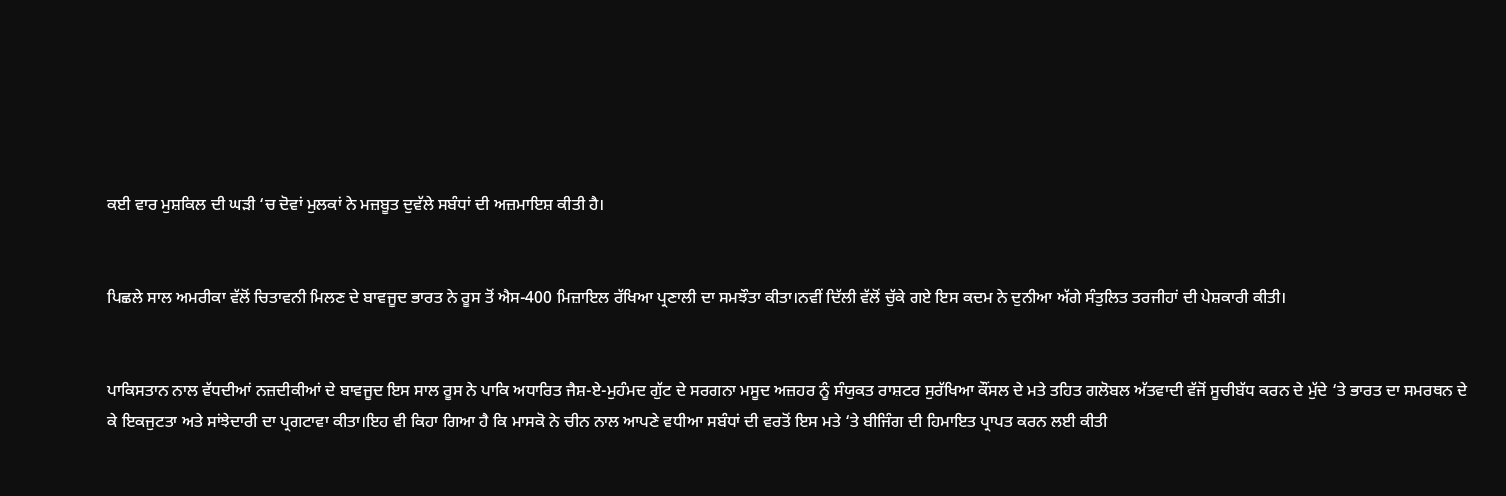ਕਈ ਵਾਰ ਮੁਸ਼ਕਿਲ ਦੀ ਘੜੀ ‘ਚ ਦੋਵਾਂ ਮੁਲਕਾਂ ਨੇ ਮਜ਼ਬੂਤ ਦੁਵੱਲੇ ਸਬੰਧਾਂ ਦੀ ਅਜ਼ਮਾਇਸ਼ ਕੀਤੀ ਹੈ।


ਪਿਛਲੇ ਸਾਲ ਅਮਰੀਕਾ ਵੱਲੋਂ ਚਿਤਾਵਨੀ ਮਿਲਣ ਦੇ ਬਾਵਜੂਦ ਭਾਰਤ ਨੇ ਰੂਸ ਤੋਂ ਐਸ-400 ਮਿਜ਼ਾਇਲ ਰੱਖਿਆ ਪ੍ਰਣਾਲੀ ਦਾ ਸਮਝੌਤਾ ਕੀਤਾ।ਨਵੀਂ ਦਿੱਲੀ ਵੱਲੋਂ ਚੁੱਕੇ ਗਏ ਇਸ ਕਦਮ ਨੇ ਦੁਨੀਆ ਅੱਗੇ ਸੰਤੁਲਿਤ ਤਰਜੀਹਾਂ ਦੀ ਪੇਸ਼ਕਾਰੀ ਕੀਤੀ।


ਪਾਕਿਸਤਾਨ ਨਾਲ ਵੱਧਦੀਆਂ ਨਜ਼ਦੀਕੀਆਂ ਦੇ ਬਾਵਜੂਦ ਇਸ ਸਾਲ ਰੂਸ ਨੇ ਪਾਕਿ ਅਧਾਰਿਤ ਜੈਸ਼-ਏ-ਮੁਹੰਮਦ ਗੁੱਟ ਦੇ ਸਰਗਨਾ ਮਸੂਦ ਅਜ਼ਹਰ ਨੂੰ ਸੰਯੁਕਤ ਰਾਸ਼ਟਰ ਸੁਰੱਖਿਆ ਕੌਂਸਲ ਦੇ ਮਤੇ ਤਹਿਤ ਗਲੋਬਲ ਅੱਤਵਾਦੀ ਵੱਜੋਂ ਸੂਚੀਬੱਧ ਕਰਨ ਦੇ ਮੁੱਦੇ ‘ਤੇ ਭਾਰਤ ਦਾ ਸਮਰਥਨ ਦੇ ਕੇ ਇਕਜੁਟਤਾ ਅਤੇ ਸਾਂਝੇਦਾਰੀ ਦਾ ਪ੍ਰਗਟਾਵਾ ਕੀਤਾ।ਇਹ ਵੀ ਕਿਹਾ ਗਿਆ ਹੈ ਕਿ ਮਾਸਕੋ ਨੇ ਚੀਨ ਨਾਲ ਆਪਣੇ ਵਧੀਆ ਸਬੰਧਾਂ ਦੀ ਵਰਤੋਂ ਇਸ ਮਤੇ ‘ਤੇ ਬੀਜਿੰਗ ਦੀ ਹਿਮਾਇਤ ਪ੍ਰਾਪਤ ਕਰਨ ਲਈ ਕੀਤੀ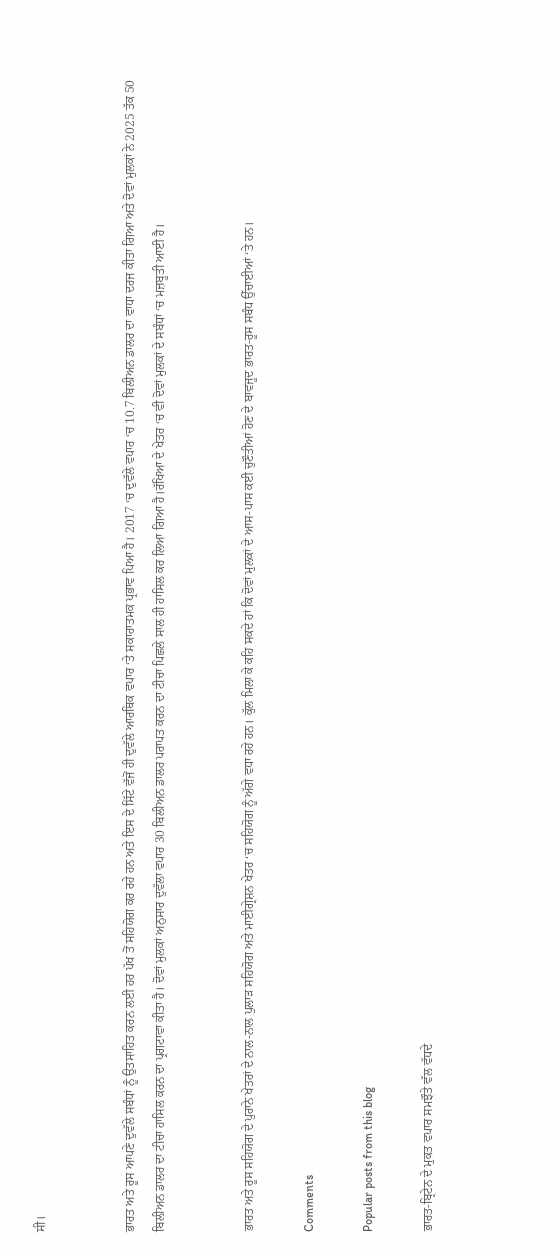ਸੀ।


ਭਾਰਤ ਅਤੇ ਰੂਸ ਆਪਣੇ ਦੁਵੱਲੇ ਸਬੰਧਾਂ ਨੂੰ ਉਤਸਾਹਿਤ ਕਰਨ ਲਈ ਹਰ ਪੱਖ ਤੋਂ ਸਹਿਯੋਗ ਕਰ ਰਹੇ ਹਨ ਅਤੇ ਇਸ ਦੇ ਸਿੱਟੇ ਵੱਜੋਂ ਹੀ ਦੁਵੱਲੇ ਆਰਥਿਕ ਵਪਾਰ ‘ਤੇ ਸਕਾਰਾਤਮਕ ਪ੍ਰਭਾਵ ਪਿਆ ਹੈ। 2017 ‘ਚ ਦੁਵੱਲੇ ਵਪਾਰ ‘ਚ 10.7 ਬਿਲੀਅਨ ਡਾਲਰ ਦਾ ਵਾਧਾ ਦਰਜ ਕੀਤਾ ਗਿਆ ਅਤੇ ਦੋਵਾਂ ਮੁਲਕਾਂ ਨੇ 2025 ਤੱਕ 50 ਬਿਲੀਅਨ ਡਾਲਰ ਦਾ ਟੀਚਾ ਹਾਸਿਲ ਕਰਨ ਦਾ ਪ੍ਰਗਟਾਵਾ ਕੀਤਾ ਹੈ। ਦੋਵਾਂ ਮੁਲਕਾਂ ਅਨੁਸਾਰ ਦੁਵੱਲਾ ਵਪਾਰ 30 ਬਿਲੀਅਨ ਡਾਲਰ ਪਰਾਪਤ ਕਰਨ ਦਾ ਟੀਚਾ ਪਿਛਲੇ ਸਾਲ ਹੀ ਹਾਸਿਲ ਕਰ ਲਿਆ ਗਿਆ ਹੈ।ਰੱਖਿਆ ਦੇ ਖੇਤਰ ‘ਚ ਵੀ ਦੋਵਾਂ ਮੁਲਕਾਂ ਦੇ ਸਬੰਧਾਂ ‘ਚ ਮਜ਼ਬੂਤੀ ਆਈ ਹੈ।


ਭਾਰਤ ਅਤੇ ਰੂਸ ਸਹਿਯੋਗ ਦੇ ਪੁਰਾਨੇ ਖੇਤਰਾਂ ਦੇ ਨਾਲ-ਨਾਲ ਪੁਲਾੜ ਸਹਿਯੋਗ ਅਤੇ ਮਾਈਗ੍ਰੇਸ਼ਨ ਖੇਤਰ ‘ਚ ਸਹਿਯੋਗ ਨੂੰ ਅੱਗੇ ਵਧਾ ਰਹੇ ਹਨ। ਕੁੱਲ ਮਿਲਾ ਕੇ ਕਹਿ ਸਕਦੇ ਹਾਂ ਕਿ ਦੋਵਾਂ ਮੁਲਕਾਂ ਦੇ ਆਸ-ਪਾਸ ਕਈ ਚੁਣੌਤੀਆਂ ਹੋਣ ਦੇ ਬਾਵਜੂਦ ਭਾਰਤ-ਰੂਸ ਸਬੰਧ ਉੱਚਾਈਆਂ ‘ਤੇ ਹਨ।

Comments

Popular posts from this blog

ਭਾਰਤ-ਬ੍ਰਿਟੇਨ ਦੇ ਮੁਕਤ ਵਪਾਰ ਸਮਝੌਤੇ ਵੱਲ ਵੱਧਦੇ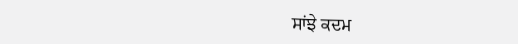ਸਾਂਝੇ ਕਦਮ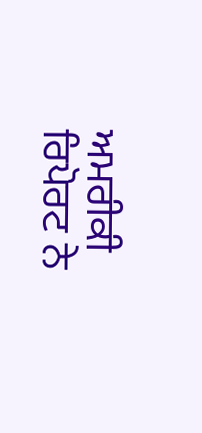ਅਮਰੀਕੀ ਰਿਪੋਰਟ ਨੇ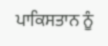ਪਾਕਿਸਤਾਨ ਨੂੰ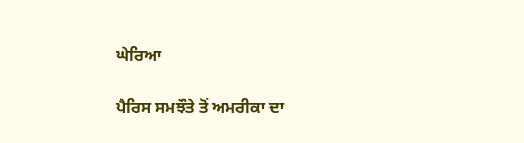ਘੇਰਿਆ

ਪੈਰਿਸ ਸਮਝੌਤੇ ਤੋਂ ਅਮਰੀਕਾ ਦਾ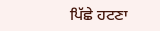ਪਿੱਛੇ ਹਟਣਾ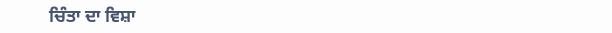ਚਿੰਤਾ ਦਾ ਵਿਸ਼ਾ